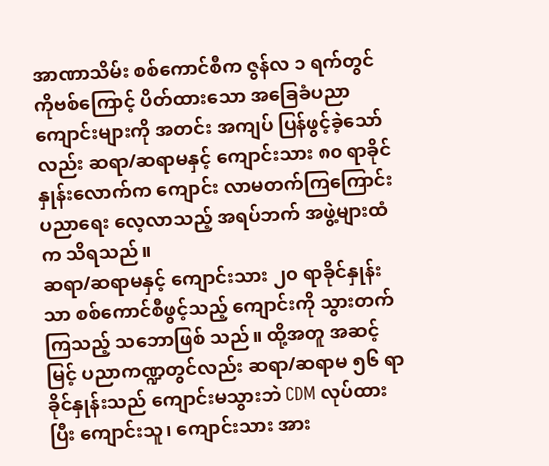အာဏာသိမ်း စစ်ကောင်စီက ဇွန်လ ၁ ရက်တွင် ကိုဗစ်ကြောင့် ပိတ်ထားသော အခြေခံပညာ ကျောင်းများကို အတင်း အကျပ် ပြန်ဖွင့်ခဲ့သော်လည်း ဆရာ/ဆရာမနှင့် ကျောင်းသား ၈၀ ရာခိုင်နှုန်းလောက်က ကျောင်း လာမတက်ကြကြောင်း ပညာရေး လေ့လာသည့် အရပ်ဘက် အဖွဲ့များထံက သိရသည်။
ဆရာ/ဆရာမနှင့် ကျောင်းသား ၂၀ ရာခိုင်နှုန်းသာ စစ်ကောင်စီဖွင့်သည့် ကျောင်းကို သွားတက်ကြသည့် သဘောဖြစ် သည်။ ထို့အတူ အဆင့်မြင့် ပညာကဏ္ဍတွင်လည်း ဆရာ/ဆရာမ ၅၆ ရာခိုင်နှုန်းသည် ကျောင်းမသွားဘဲ CDM လုပ်ထား ပြီး ကျောင်းသူ၊ ကျောင်းသား အား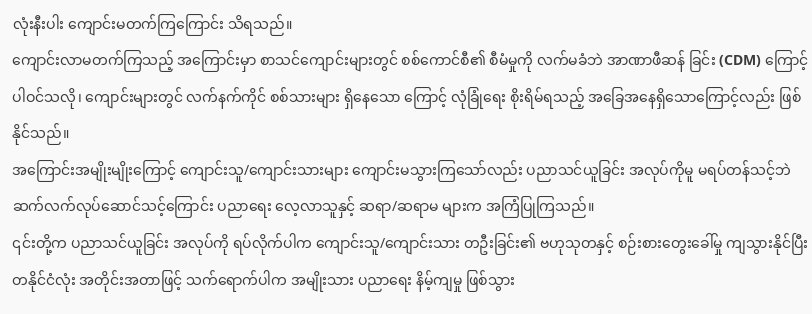လုံးနီးပါး ကျောင်းမတက်ကြကြောင်း သိရသည်။
ကျောင်းလာမတက်ကြသည့် အကြောင်းမှာ စာသင်ကျောင်းများတွင် စစ်ကောင်စီ၏ စီမံမှုကို လက်မခံဘဲ အာဏာဖီဆန် ခြင်း (CDM) ကြောင့် ပါဝင်သလို၊ ကျောင်းများတွင် လက်နက်ကိုင် စစ်သားများ ရှိနေသော ကြောင့် လုံခြုံရေး စိုးရိမ်ရသည့် အခြေအနေရှိသောကြောင့်လည်း ဖြစ်နိုင်သည်။
အကြောင်းအမျိုးမျိုးကြောင့် ကျောင်းသူ/ကျောင်းသားများ ကျောင်းမသွားကြသော်လည်း ပညာသင်ယူခြင်း အလုပ်ကိုမူ မရပ်တန်သင့်ဘဲ ဆက်လက်လုပ်ဆောင်သင့်ကြောင်း ပညာရေး လေ့လာသူနှင့် ဆရာ/ဆရာမ များက အကြံပြုကြသည်။
၎င်းတို့က ပညာသင်ယူခြင်း အလုပ်ကို ရပ်လိုက်ပါက ကျောင်းသူ/ကျောင်းသား တဦးခြင်း၏ ဗဟုသုတနှင့် စဉ်းစားတွေးခေါ်မှု ကျသွားနိုင်ပြီး တနိုင်ငံလုံး အတိုင်းအတာဖြင့် သက်ရောက်ပါက အမျိုးသား ပညာရေး နိမ့်ကျမှု ဖြစ်သွား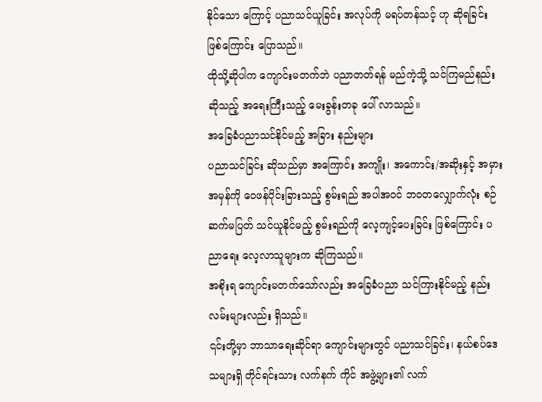နိုင်သော ကြောင့် ပညာသင်ယူခြင်း အလုပ်ကို မရပ်တန်သင့် ဟု ဆိုရခြင်း ဖြစ်ကြောင်း ပြောသည်။
ထိုသို့ဆိုပါက ကျောင်းမတက်ဘဲ ပညာတတ်ရန် မည်ကဲ့သို့ သင်ကြမည်နည်း ဆိုသည့် အရေးကြီးသည့် မေးခွန်းတခု ပေါ် လာသည်။
အခြေခံပညာသင်နိုင်မည့် အခြား နည်းများ
ပညာသင်ခြင်း ဆိုသည်မှာ အကြောင်း အကျိုး၊ အကောင်း/အဆိုးနှင့် အမှား အမှန်ကို ဝေဖန်ပိုင်းခြားသည့် စွမ်းရည် အပါအဝင် ဘဝတလျှောက်လုံး စဉ်ဆက်မပြတ် သင်ယူနိုင်မည့် စွမ်းရည်ကို လေ့ကျင့်ပေးခြင်း ဖြစ်ကြောင်း ပညာရေး လေ့လာသူများက ဆိုကြသည်။
အစိုးရ ကျောင်းမတက်သော်လည်း အခြေခံပညာ သင်ကြားနိုင်မည့် နည်းလမ်းများလည်း ရှိသည်။
၎င်းတို့မှာ ဘာသာရေးဆိုင်ရာ ကျောင်းများတွင် ပညာသင်ခြင်း၊ နယ်စပ်ဒေသများရှိ တိုင်ရင်းသား လက်နက် ကိုင် အဖွဲ့များ၏ လက်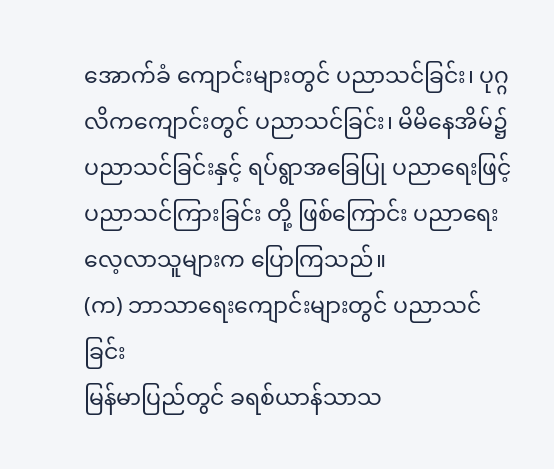အောက်ခံ ကျောင်းများတွင် ပညာသင်ခြင်း၊ ပုဂ္ဂလိကကျောင်းတွင် ပညာသင်ခြင်း၊ မိမိနေအိမ်၌ ပညာသင်ခြင်းနှင့် ရပ်ရွာအခြေပြု ပညာရေးဖြင့် ပညာသင်ကြားခြင်း တို့ ဖြစ်ကြောင်း ပညာရေး လေ့လာသူများက ပြောကြသည်။
(က) ဘာသာရေးကျောင်းများတွင် ပညာသင်ခြင်း
မြန်မာပြည်တွင် ခရစ်ယာန်သာသ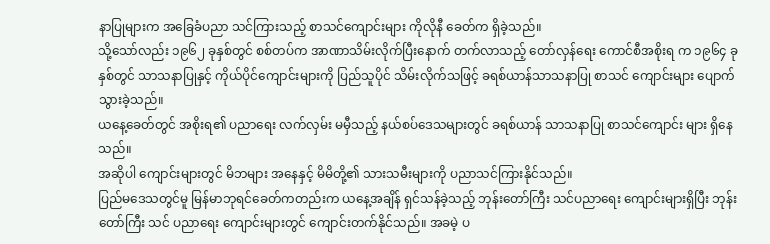နာပြုများက အခြေခံပညာ သင်ကြားသည့် စာသင်ကျောင်းများ ကိုလိုနီ ခေတ်က ရှိခဲ့သည်။
သို့သော်လည်း ၁၉၆၂ ခုနှစ်တွင် စစ်တပ်က အာဏာသိမ်းလိုက်ပြီးနောက် တက်လာသည့် တော်လှန်ရေး ကောင်စီအစိုးရ က ၁၉၆၄ ခုနှစ်တွင် သာသနာပြုနှင့် ကိုယ်ပိုင်ကျောင်းများကို ပြည်သူပိုင် သိမ်းလိုက်သဖြင့် ခရစ်ယာန်သာသနာပြု စာသင် ကျောင်းများ ပျောက်သွားခဲ့သည်။
ယနေ့ခေတ်တွင် အစိုးရ၏ ပညာရေး လက်လှမ်း မမှီသည့် နယ်စပ်ဒေသများတွင် ခရစ်ယာန် သာသနာပြု စာသင်ကျောင်း များ ရှိနေသည်။
အဆိုပါ ကျောင်းများတွင် မိဘများ အနေနှင့် မိမိတို့၏ သားသမီးများကို ပညာသင်ကြားနိုင်သည်။
ပြည်မဒေသတွင်မူ မြန်မာဘုရင်ခေတ်ကတည်းက ယနေ့အချိန် ရှင်သန်ခဲ့သည့် ဘုန်းတော်ကြီး သင်ပညာရေး ကျောင်းများရှိပြီး ဘုန်းတော်ကြီး သင် ပညာရေး ကျောင်းများတွင် ကျောင်းတက်နိုင်သည်။ အခမဲ့ ပ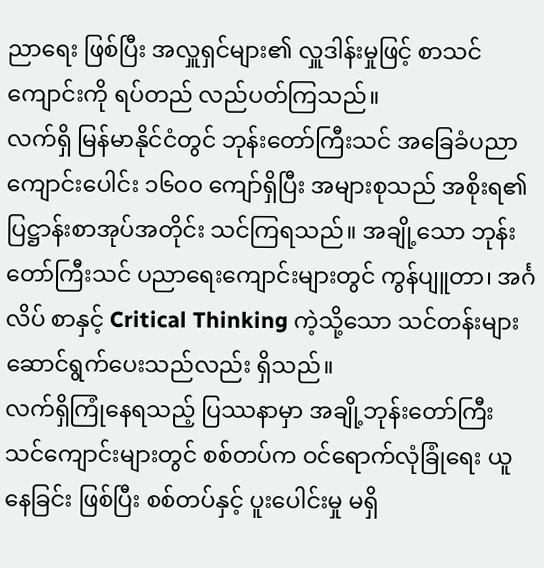ညာရေး ဖြစ်ပြီး အလှူရှင်များ၏ လှူဒါန်းမှုဖြင့် စာသင် ကျောင်းကို ရပ်တည် လည်ပတ်ကြသည်။
လက်ရှိ မြန်မာနိုင်ငံတွင် ဘုန်းတော်ကြီးသင် အခြေခံပညာ ကျောင်းပေါင်း ၁၆၀၀ ကျော်ရှိပြီး အများစုသည် အစိုးရ၏ ပြဋ္ဌာန်းစာအုပ်အတိုင်း သင်ကြရသည်။ အချို့သော ဘုန်းတော်ကြီးသင် ပညာရေးကျောင်းများတွင် ကွန်ပျူတာ၊ အင်္ဂလိပ် စာနှင့် Critical Thinking ကဲ့သို့သော သင်တန်းများ ဆောင်ရွက်ပေးသည်လည်း ရှိသည်။
လက်ရှိကြုံနေရသည့် ပြဿနာမှာ အချို့ဘုန်းတော်ကြီး သင်ကျောင်းများတွင် စစ်တပ်က ဝင်ရောက်လုံခြုံရေး ယူနေခြင်း ဖြစ်ပြီး စစ်တပ်နှင့် ပူးပေါင်းမှု မရှိ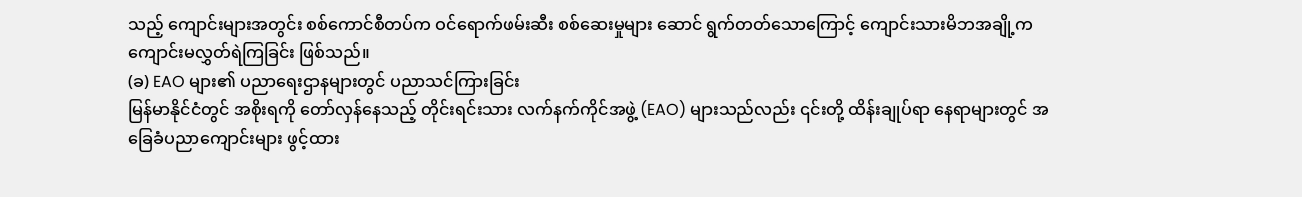သည့် ကျောင်းများအတွင်း စစ်ကောင်စီတပ်က ဝင်ရောက်ဖမ်းဆီး စစ်ဆေးမှုများ ဆောင် ရွက်တတ်သောကြောင့် ကျောင်းသားမိဘအချို့က ကျောင်းမလွှတ်ရဲကြခြင်း ဖြစ်သည်။
(ခ) EAO များ၏ ပညာရေးဌာနများတွင် ပညာသင်ကြားခြင်း
မြန်မာနိုင်ငံတွင် အစိုးရကို တော်လှန်နေသည့် တိုင်းရင်းသား လက်နက်ကိုင်အဖွဲ့ (EAO) များသည်လည်း ၎င်းတို့ ထိန်းချုပ်ရာ နေရာများတွင် အခြေခံပညာကျောင်းများ ဖွင့်ထား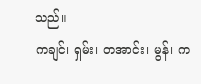သည်။
ကချင်၊ ရှမ်း၊ တအာင်း၊ မွန်၊ က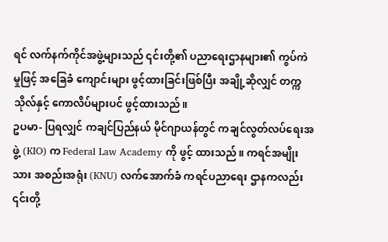ရင် လက်နက်ကိုင်အဖွဲ့များသည် ၎င်းတို့၏ ပညာရေးဌာနများ၏ ကွပ်ကဲမှုဖြင့် အခြေခံ ကျောင်းများ ဖွင့်ထားခြင်းဖြစ်ပြီး အချို့ဆိုလျှင် တက္ကသိုလ်နှင့် ကောလိပ်များပင် ဖွင့်ထားသည်။
ဥပမာ- ပြရလျှင် ကချင်ပြည်နယ် မိုင်ဂျာယန်တွင် ကချင်လွတ်လပ်ရေးအဖွဲ့ (KIO) က Federal Law Academy ကို ဖွင့် ထားသည်။ ကရင်အမျိုးသား အစည်းအရုံး (KNU) လက်အောက်ခံ ကရင်ပညာရေး ဌာနကလည်း ၎င်းတို့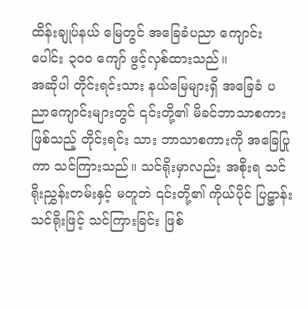ထိန်းချုပ်နယ် မြေတွင် အခြေခံပညာ ကျောင်းပေါင်း ၃၀၀ ကျော် ဖွင့်လှစ်ထားသည်။
အဆိုပါ တိုင်းရင်းသား နယ်မြေများရှိ အခြေခံ ပညာကျောင်းများတွင် ၎င်းတို့၏ မိခင်ဘာသာစကားဖြစ်သည့် တိုင်းရင်း သား ဘာသာစကားကို အခြေပြုကာ သင်ကြားသည်။ သင်ရိုးမှာလည်း အစိုးရ သင်ရိုးညွှန်းတမ်းနှင့် မတူဘဲ ၎င်းတို့၏ ကိုယ်ပိုင် ပြဋ္ဌာန်း သင်ရိုးဖြင့် သင်ကြားခြင်း ဖြစ်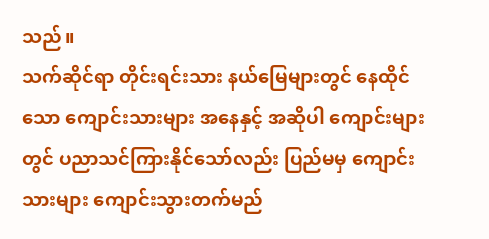သည်။
သက်ဆိုင်ရာ တိုင်းရင်းသား နယ်မြေများတွင် နေထိုင်သော ကျောင်းသားများ အနေနှင့် အဆိုပါ ကျောင်းများ တွင် ပညာသင်ကြားနိုင်သော်လည်း ပြည်မမှ ကျောင်းသားများ ကျောင်းသွားတက်မည်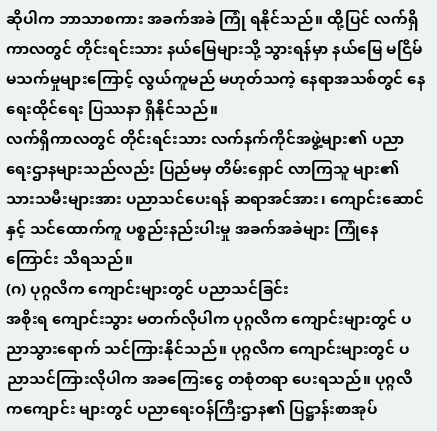ဆိုပါက ဘာသာစကား အခက်အခဲ ကြုံ ရနိုင်သည်။ ထို့ပြင် လက်ရှိကာလတွင် တိုင်းရင်းသား နယ်မြေများသို့ သွားရန်မှာ နယ်မြေ မငြိမ်မသက်မှုများကြောင့် လွယ်ကူမည် မဟုတ်သကဲ့ နေရာအသစ်တွင် နေရေးထိုင်ရေး ပြဿနာ ရှိနိုင်သည်။
လက်ရှိကာလတွင် တိုင်းရင်းသား လက်နက်ကိုင်အဖွဲ့များ၏ ပညာရေးဌာနများသည်လည်း ပြည်မမှ တိမ်းရှောင် လာကြသူ များ၏ သားသမီးများအား ပညာသင်ပေးရန် ဆရာအင်အား၊ ကျောင်းဆောင်နှင့် သင်ထောက်ကူ ပစ္စည်းနည်းပါးမှု အခက်အခဲများ ကြုံနေကြောင်း သိရသည်။
(ဂ) ပုဂ္ဂလိက ကျောင်းများတွင် ပညာသင်ခြင်း
အစိုးရ ကျောင်းသွား မတက်လိုပါက ပုဂ္ဂလိက ကျောင်းများတွင် ပညာသွားရောက် သင်ကြားနိုင်သည်။ ပုဂ္ဂလိက ကျောင်းများတွင် ပညာသင်ကြားလိုပါက အခကြေးငွေ တစုံတရာ ပေးရသည်။ ပုဂ္ဂလိကကျောင်း များတွင် ပညာရေးဝန်ကြီးဌာန၏ ပြဋ္ဌာန်းစာအုပ်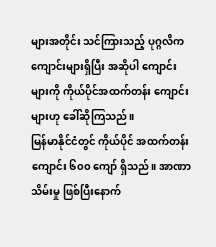များအတိုင်း သင်ကြားသည့် ပုဂ္ဂလိက ကျောင်းများရှိပြီး အဆိုပါ ကျောင်းများကို ကိုယ်ပိုင်အထက်တန်း ကျောင်းများဟု ခေါ်ဆိုကြသည်။
မြန်မာနိုင်ငံတွင် ကိုယ်ပိုင် အထက်တန်းကျောင်း ၆၀၀ ကျော် ရှိသည်။ အာဏာသိမ်းမှု ဖြစ်ပြီးနောက်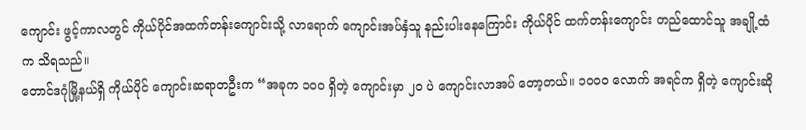ကျောင်း ဖွင့်ကာလတွင် ကိုယ်ပိုင်အထက်တန်းကျောင်းသို့ လာရောက် ကျောင်းအပ်နှံသူ နည်းပါးနေကြောင်း ကိုယ်ပိုင် ထက်တန်းကျောင်း တည်ထောင်သူ အချို့ထံက သိရသည်။
တောင်ဒဂုံမြို့နယ်ရှိ ကိုယ်ပိုင် ကျောင်းဆရာတဦးက “အခုက ၁၀၀ ရှိတဲ့ ကျောင်းမှာ ၂၀ ပဲ ကျောင်းလာအပ် တော့တယ်။ ၁၀၀၀ လောက် အရင်က ရှိတဲ့ ကျောင်းဆို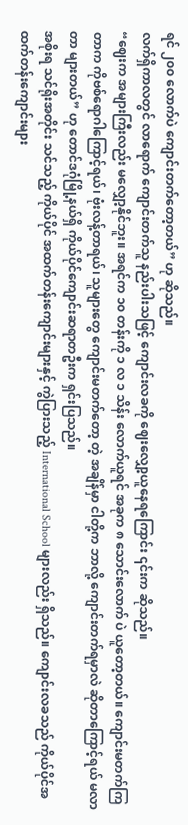ရင် ၂၀၀ လောက်ပဲ ကျောင်းတက်တော့တယ်” ဟု ဆိုသည်။
လက်ရှိကာလတွင် လာရောက် ကျောင်းတက်သူ နည်းပါးသဖြင့် ကျောင်းလခကို ဈေးလျှော့ယူနေရကြောင်း ၎င်းက ဆိုသည်။
“ဈေးက အများကြီးလည်း မလျှော့နိုင်ဘူး။ အရင်က ၁၀ တန်းကို ၁ လ ၁ သိန်း လောက်ယူရင် အခုက ၈ သောင်းလောက် ပဲ ယူတော့တယ်။ ကျောင်းမတက်ကြတာက ကိုဗစ်ရောဂါကြောင့်ရယ်၊ ဗုံးလန့်တာရယ်၊ သူများတွေ ကျောင်းမတက်တော့ တဲ့ အချိန်မှာ ငါတို့က ဘာလို့ ကျောင်းတက်ရမှာလဲ ဆိုတာကြောင့်ရယ် မလာတာ များတယ်” ဟု တောင်ဒဂုံမြို့နယ်ရှိ ကိုယ်ပိုင်ကျောင်းဆရာတဦးက ရှင်းပြသည်။
အစိုးရ သင်ရိုးအတိုင်း သင်သည့် ကိုယ်ပိုင် အထက်တန်းကျောင်းများနှင့် ကွဲပြားသည့် International School များလည်း ရှိသည်။ ကျောင်းလခသည် ကိုယ်ပိုင်အထက်တန်းကျောင်းများ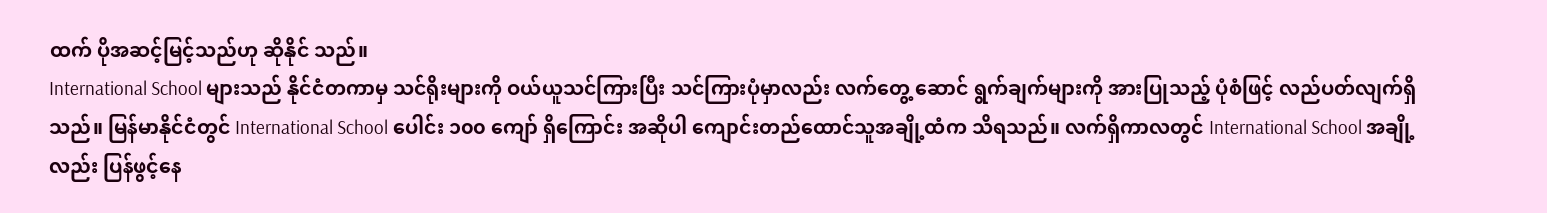ထက် ပိုအဆင့်မြင့်သည်ဟု ဆိုနိုင် သည်။
International School များသည် နိုင်ငံတကာမှ သင်ရိုးများကို ဝယ်ယူသင်ကြားပြီး သင်ကြားပုံမှာလည်း လက်တွေ့ ဆောင် ရွက်ချက်များကို အားပြုသည့် ပုံစံဖြင့် လည်ပတ်လျက်ရှိသည်။ မြန်မာနိုင်ငံတွင် International School ပေါင်း ၁၀၀ ကျော် ရှိကြောင်း အဆိုပါ ကျောင်းတည်ထောင်သူအချို့ထံက သိရသည်။ လက်ရှိကာလတွင် International School အချို့ လည်း ပြန်ဖွင့်နေ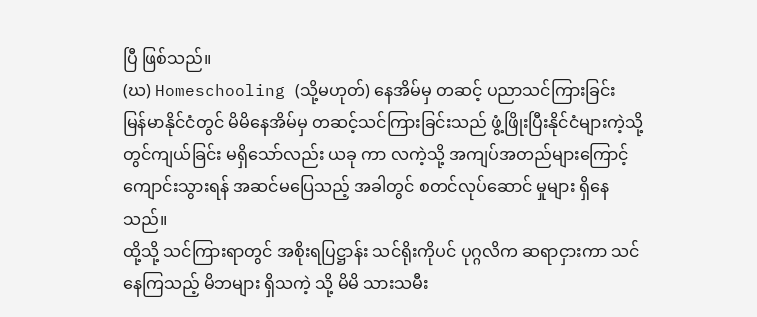ပြီ ဖြစ်သည်။
(ဃ) Homeschooling (သို့မဟုတ်) နေအိမ်မှ တဆင့် ပညာသင်ကြားခြင်း
မြန်မာနိုင်ငံတွင် မိမိနေအိမ်မှ တဆင့်သင်ကြားခြင်းသည် ဖွံ့ဖြိုးပြီးနိုင်ငံများကဲ့သို့ တွင်ကျယ်ခြင်း မရှိသော်လည်း ယခု ကာ လကဲ့သို့ အကျပ်အတည်များကြောင့် ကျောင်းသွားရန် အဆင်မပြေသည့် အခါတွင် စတင်လုပ်ဆောင် မှုများ ရှိနေသည်။
ထို့သို့ သင်ကြားရာတွင် အစိုးရပြဋ္ဌာန်း သင်ရိုးကိုပင် ပုဂ္ဂလိက ဆရာငှားကာ သင်နေကြသည့် မိဘများ ရှိသကဲ့ သို့ မိမိ သားသမီး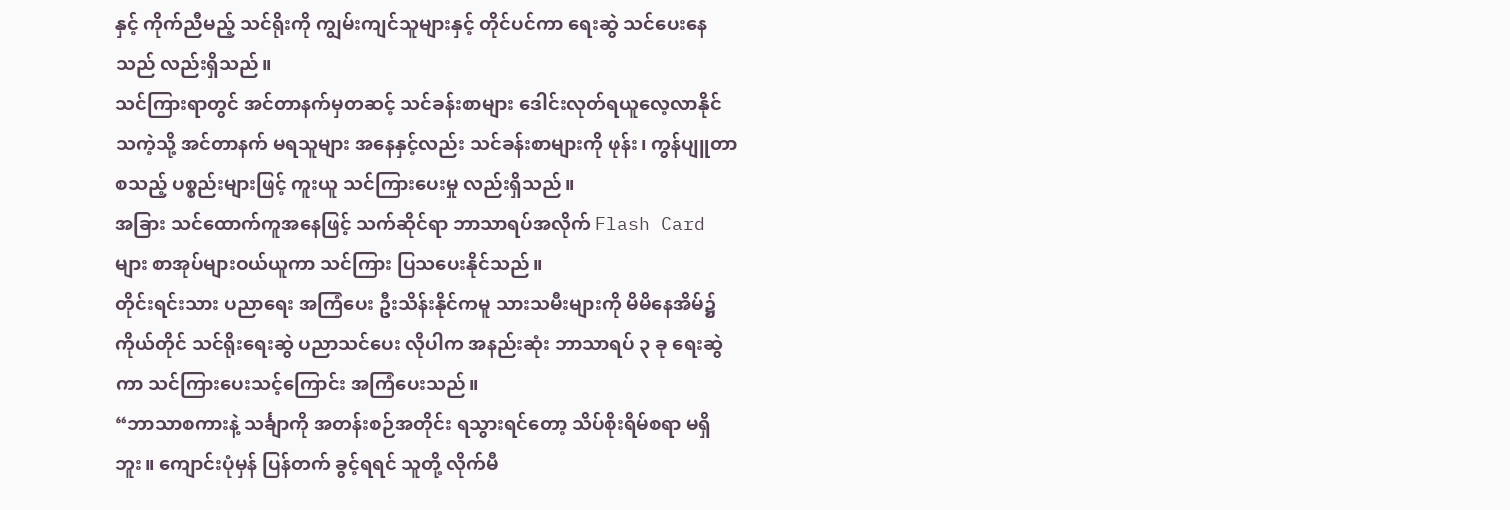နှင့် ကိုက်ညီမည့် သင်ရိုးကို ကျွမ်းကျင်သူများနှင့် တိုင်ပင်ကာ ရေးဆွဲ သင်ပေးနေသည် လည်းရှိသည်။
သင်ကြားရာတွင် အင်တာနက်မှတဆင့် သင်ခန်းစာများ ဒေါင်းလုတ်ရယူလေ့လာနိုင်သကဲ့သို့ အင်တာနက် မရသူများ အနေနှင့်လည်း သင်ခန်းစာများကို ဖုန်း၊ ကွန်ပျူတာ စသည့် ပစ္စည်းများဖြင့် ကူးယူ သင်ကြားပေးမှု လည်းရှိသည်။
အခြား သင်ထောက်ကူအနေဖြင့် သက်ဆိုင်ရာ ဘာသာရပ်အလိုက် Flash Card များ စာအုပ်များဝယ်ယူကာ သင်ကြား ပြသပေးနိုင်သည်။
တိုင်းရင်းသား ပညာရေး အကြံပေး ဦးသိန်းနိုင်ကမူ သားသမီးများကို မိမိနေအိမ်၌ ကိုယ်တိုင် သင်ရိုးရေးဆွဲ ပညာသင်ပေး လိုပါက အနည်းဆုံး ဘာသာရပ် ၃ ခု ရေးဆွဲကာ သင်ကြားပေးသင့်ကြောင်း အကြံပေးသည်။
“ဘာသာစကားနဲ့ သင်္ချာကို အတန်းစဉ်အတိုင်း ရသွားရင်တော့ သိပ်စိုးရိမ်စရာ မရှိဘူး။ ကျောင်းပုံမှန် ပြန်တက် ခွင့်ရရင် သူတို့ လိုက်မီ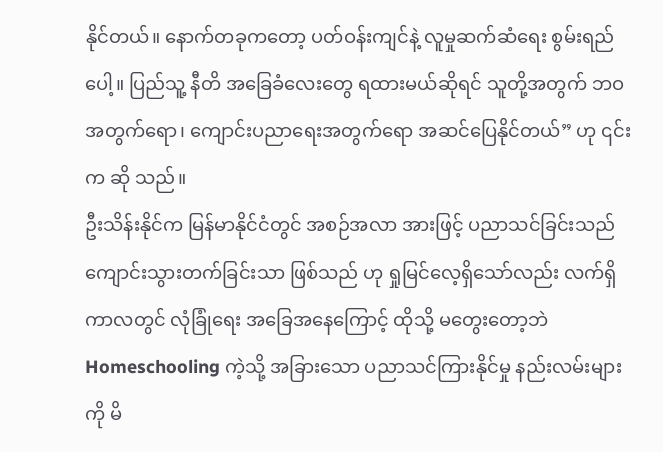နိုင်တယ်။ နောက်တခုကတော့ ပတ်ဝန်းကျင်နဲ့ လူမှုဆက်ဆံရေး စွမ်းရည်ပေါ့။ ပြည်သူ့ နီတိ အခြေခံလေးတွေ ရထားမယ်ဆိုရင် သူတို့အတွက် ဘဝအတွက်ရော၊ ကျောင်းပညာရေးအတွက်ရော အဆင်ပြေနိုင်တယ်” ဟု ၎င်းက ဆို သည်။
ဦးသိန်းနိုင်က မြန်မာနိုင်ငံတွင် အစဉ်အလာ အားဖြင့် ပညာသင်ခြင်းသည် ကျောင်းသွားတက်ခြင်းသာ ဖြစ်သည် ဟု ရှုမြင်လေ့ရှိသော်လည်း လက်ရှိကာလတွင် လုံခြုံရေး အခြေအနေကြောင့် ထိုသို့ မတွေးတော့ဘဲ Homeschooling ကဲ့သို့ အခြားသော ပညာသင်ကြားနိုင်မှု နည်းလမ်းများကို မိ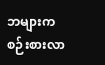ဘများက စဉ်းစားလာ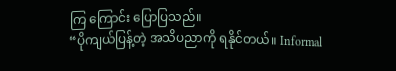ကြ ကြောင်း ပြောပြသည်။
“ပိုကျယ်ပြန့်တဲ့ အသိပညာကို ရနိုင်တယ်။ Informal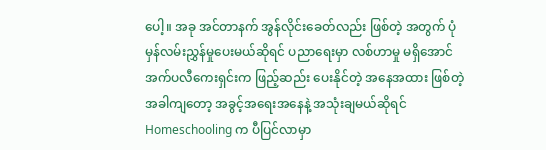ပေါ့။ အခု အင်တာနက် အွန်လိုင်းခေတ်လည်း ဖြစ်တဲ့ အတွက် ပုံမှန်လမ်းညွှန်မှုပေးမယ်ဆိုရင် ပညာရေးမှာ လစ်ဟာမှု မရှိအောင် အက်ပလီကေးရှင်းက ဖြည့်ဆည်း ပေးနိုင်တဲ့ အနေအထား ဖြစ်တဲ့အခါကျတော့ အခွင့်အရေးအနေနဲ့ အသုံးချမယ်ဆိုရင် Homeschooling က ပီပြင်လာမှာ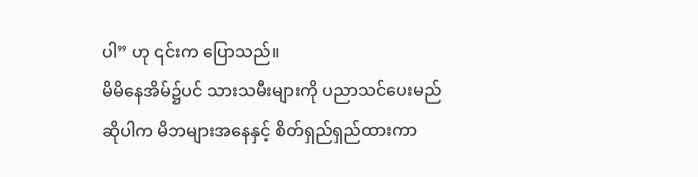ပါ” ဟု ၎င်းက ပြောသည်။
မိမိနေအိမ်၌ပင် သားသမီးများကို ပညာသင်ပေးမည်ဆိုပါက မိဘများအနေနှင့် စိတ်ရှည်ရှည်ထားကာ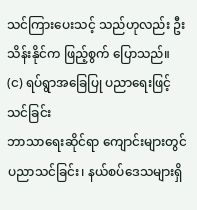သင်ကြားပေးသင့် သည်ဟုလည်း ဦးသိန်းနိုင်က ဖြည့်စွက် ပြောသည်။
(င) ရပ်ရွာအခြေပြု ပညာရေးဖြင့် သင်ခြင်း
ဘာသာရေးဆိုင်ရာ ကျောင်းများတွင် ပညာသင်ခြင်း၊ နယ်စပ်ဒေသများရှိ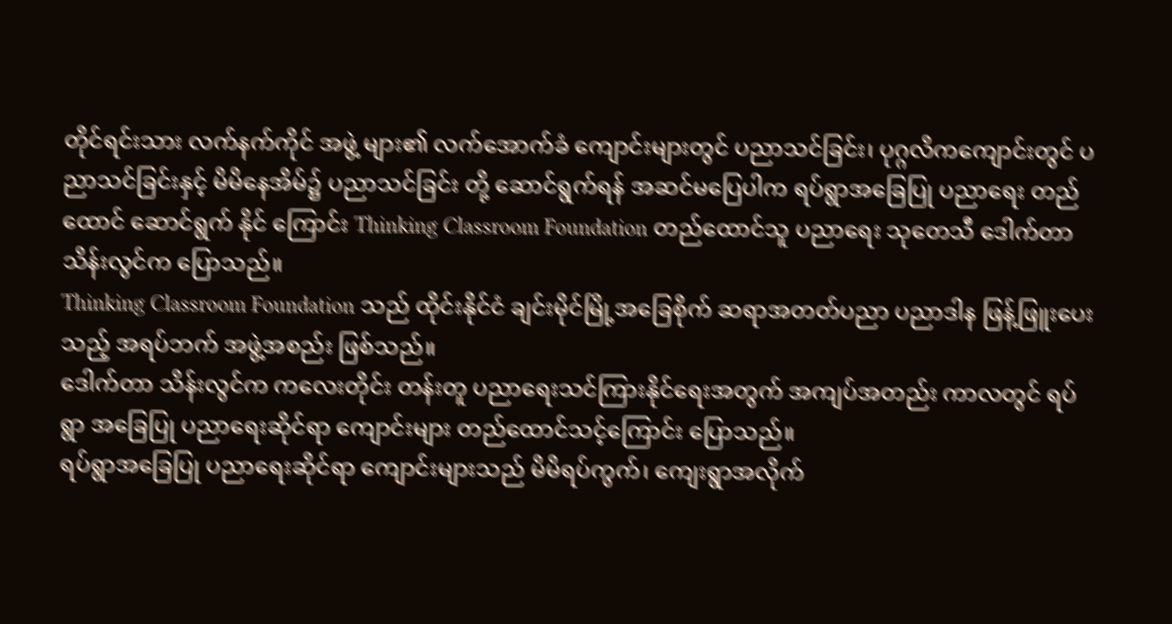တိုင်ရင်းသား လက်နက်ကိုင် အဖွဲ့ များ၏ လက်အောက်ခံ ကျောင်းများတွင် ပညာသင်ခြင်း၊ ပုဂ္ဂလိကကျောင်းတွင် ပညာသင်ခြင်းနှင့် မိမိနေအိမ်၌ ပညာသင်ခြင်း တို့ ဆောင်ရွက်ရန် အဆင်မပြေပါက ရပ်ရွာအခြေပြု ပညာရေး တည်ထောင် ဆောင်ရွက် နိုင် ကြောင်း Thinking Classroom Foundation တည်ထောင်သူ ပညာရေး သုတေသီ ဒေါက်တာ သိန်းလွင်က ပြောသည်။
Thinking Classroom Foundation သည် ထိုင်းနိုင်ငံ ချင်းမိုင်မြို့အခြေစိုက် ဆရာအတတ်ပညာ ပညာဒါန ဖြန့်ဖြူးပေး သည့် အရပ်ဘက် အဖွဲ့အစည်း ဖြစ်သည်။
ဒေါက်တာ သိန်းလွင်က ကလေးတိုင်း တန်းတူ ပညာရေးသင်ကြားနိုင်ရေးအတွက် အကျပ်အတည်း ကာလတွင် ရပ်ရွာ အခြေပြု ပညာရေးဆိုင်ရာ ကျောင်းများ တည်ထောင်သင့်ကြောင်း ပြောသည်။
ရပ်ရွာအခြေပြု ပညာရေးဆိုင်ရာ ကျောင်းများသည် မိမိရပ်ကွက်၊ ကျေးရွာအလိုက်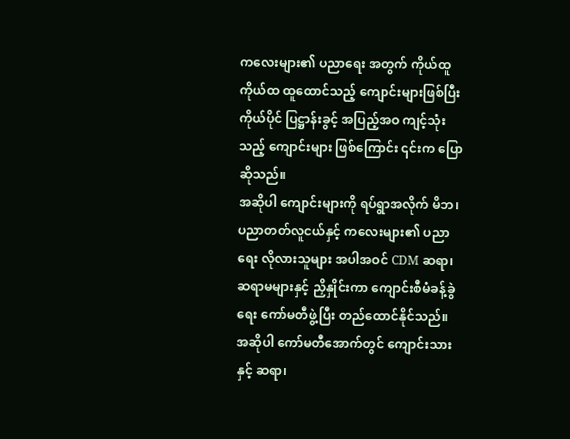ကလေးများ၏ ပညာရေး အတွက် ကိုယ်ထူကိုယ်ထ ထူထောင်သည့် ကျောင်းများဖြစ်ပြီး ကိုယ်ပိုင် ပြဋ္ဌာန်းခွင့် အပြည့်အဝ ကျင့်သုံးသည့် ကျောင်းများ ဖြစ်ကြောင်း ၎င်းက ပြောဆိုသည်။
အဆိုပါ ကျောင်းများကို ရပ်ရွာအလိုက် မိဘ၊ ပညာတတ်လူငယ်နှင့် ကလေးများ၏ ပညာရေး လိုလားသူများ အပါအဝင် CDM ဆရာ၊ ဆရာမများနှင့် ညှိနှိုင်းကာ ကျောင်းစီမံခန့်ခွဲရေး ကော်မတီဖွဲ့ပြီး တည်ထောင်နိုင်သည်။
အဆိုပါ ကော်မတီအောက်တွင် ကျောင်းသားနှင့် ဆရာ၊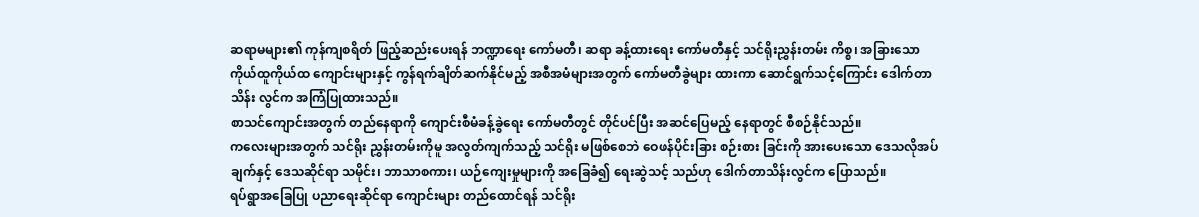ဆရာမများ၏ ကုန်ကျစရိတ် ဖြည့်ဆည်းပေးရန် ဘဏ္ဍာရေး ကော်မတီ၊ ဆရာ ခန့်ထားရေး ကော်မတီနှင့် သင်ရိုးညွှန်းတမ်း ကိစ္စ၊ အခြားသော ကိုယ်ထူကိုယ်ထ ကျောင်းများနှင့် ကွန်ရက်ချိတ်ဆက်နိုင်မည့် အစီအမံများအတွက် ကော်မတီခွဲများ ထားကာ ဆောင်ရွက်သင့်ကြောင်း ဒေါက်တာ သိန်း လွင်က အကြံပြုထားသည်။
စာသင်ကျောင်းအတွက် တည်နေရာကို ကျောင်းစီမံခန့်ခွဲရေး ကော်မတီတွင် တိုင်ပင်ပြီး အဆင်ပြေမည့် နေရာတွင် စီစဉ်နိုင်သည်။
ကလေးများအတွက် သင်ရိုး ညွှန်းတမ်းကိုမူ အလွတ်ကျက်သည့် သင်ရိုး မဖြစ်စေဘဲ ဝေဖန်ပိုင်းခြား စဉ်းစား ခြင်းကို အားပေးသော ဒေသလိုအပ်ချက်နှင့် ဒေသဆိုင်ရာ သမိုင်း၊ ဘာသာစကား၊ ယဉ်ကျေးမှုများကို အခြေခံ၍ ရေးဆွဲသင့် သည်ဟု ဒေါက်တာသိန်းလွင်က ပြောသည်။
ရပ်ရွာအခြေပြု ပညာရေးဆိုင်ရာ ကျောင်းများ တည်ထောင်ရန် သင်ရိုး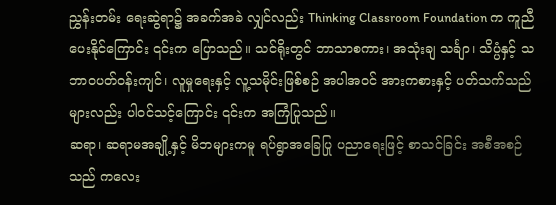ညွှန်းတမ်း ရေးဆွဲရာ၌ အခက်အခဲ လျှင်လည်း Thinking Classroom Foundation က ကူညီပေးနိုင်ကြောင်း ၎င်းက ပြောသည်။ သင်ရိုးတွင် ဘာသာစကား၊ အသုံးချ သင်္ချာ၊ သိပ္ပံနှင့် သဘာဝပတ်ဝန်းကျင်၊ လူမှုရေးနှင့် လူ့သမိုင်းဖြစ်စဉ် အပါအဝင် အားကစားနှင့် ပတ်သက်သည်များလည်း ပါဝင်သင့်ကြောင်း ၎င်းက အကြံပြုသည်။
ဆရာ၊ ဆရာမအချို့နှင့် မိဘများကမူ ရပ်ရွာအခြေပြု ပညာရေးဖြင့် စာသင်ခြင်း အစီအစဉ်သည် ကလေး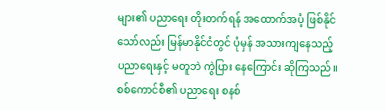များ၏ ပညာရေး တိုးတက်ရန် အထောက်အပံ့ ဖြစ်နိုင်သော်လည်း မြန်မာနိုင်ငံတွင် ပုံမှန် အသားကျနေသည့် ပညာရေးနှင့် မတူဘဲ ကွဲပြား နေကြောင်း ဆိုကြသည်။
စစ်ကောင်စီ၏ ပညာရေး စနစ်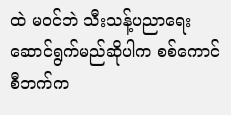ထဲ မဝင်ဘဲ သီးသန့်ပညာရေး ဆောင်ရွက်မည်ဆိုပါက စစ်ကောင်စီဘက်က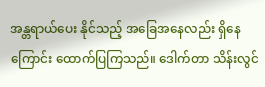အန္တရာယ်ပေး နိုင်သည့် အခြေအနေလည်း ရှိနေကြောင်း ထောက်ပြကြသည်။ ဒေါက်တာ သိန်းလွင်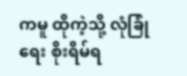ကမူ ထိုကဲ့သို့ လုံခြုံရေး စိုးရိမ်ရ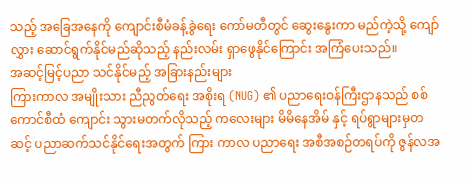သည့် အခြေအနေကို ကျောင်းစီမံခန့်ခွဲရေး ကော်မတီတွင် ဆွေးနွေးကာ မည်ကဲ့သို့ ကျော်လွှား ဆောင်ရွက်နိုင်မည်ဆိုသည့် နည်းလမ်း ရှာဖွေနိုင်ကြောင်း အကြံပေးသည်။
အဆင့်မြင့်ပညာ သင်နိုင်မည့် အခြားနည်းများ
ကြားကာလ အမျိုးသား ညီညွတ်ရေး အစိုးရ (NUG) ၏ ပညာရေးဝန်ကြီးဌာနသည် စစ်ကောင်စီထံ ကျောင်း သွားမတက်လိုသည့် ကလေးများ မိမိနေအိမ် နှင့် ရပ်ရွာများမှတဆင့် ပညာဆက်သင်နိုင်ရေးအတွက် ကြား ကာလ ပညာရေး အစီအစဉ်တရပ်ကို ဇွန်လအ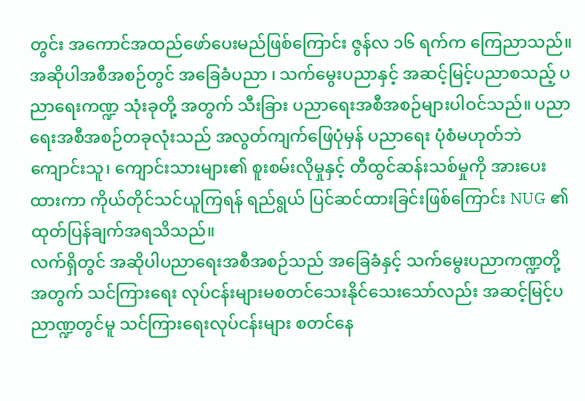တွင်း အကောင်အထည်ဖော်ပေးမည်ဖြစ်ကြောင်း ဇွန်လ ၁၆ ရက်က ကြေညာသည်။
အဆိုပါအစီအစဉ်တွင် အခြေခံပညာ ၊ သက်မွေးပညာနှင့် အဆင့်မြင့်ပညာစသည့် ပညာရေးကဏ္ဍ သုံးခုတို့ အတွက် သီးခြား ပညာရေးအစီအစဉ်များပါဝင်သည်။ ပညာရေးအစီအစဉ်တခုလုံးသည် အလွတ်ကျက်ဖြေပုံမှန် ပညာရေး ပုံစံမဟုတ်ဘဲ ကျောင်းသူ၊ ကျောင်းသားများ၏ စူးစမ်းလိုမှုနှင့် တီထွင်ဆန်းသစ်မှုကို အားပေးထားကာ ကိုယ်တိုင်သင်ယူကြရန် ရည်ရွယ် ပြင်ဆင်ထားခြင်းဖြစ်ကြောင်း NUG ၏ ထုတ်ပြန်ချက်အရသိသည်။
လက်ရှိတွင် အဆိုပါပညာရေးအစီအစဉ်သည် အခြေခံနှင့် သက်မွေးပညာကဏ္ဍတို့အတွက် သင်ကြားရေး လုပ်ငန်းများမစတင်သေးနိုင်သေးသော်လည်း အဆင့်မြင့်ပညာဏ္ဍတွင်မူ သင်ကြားရေးလုပ်ငန်းများ စတင်နေ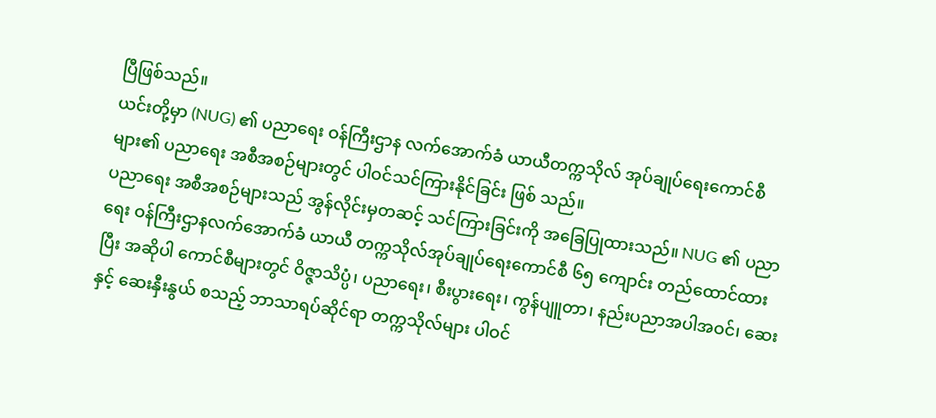ပြီဖြစ်သည်။
ယင်းတို့မှာ (NUG) ၏ ပညာရေး ဝန်ကြီးဌာန လက်အောက်ခံ ယာယီတက္ကသိုလ် အုပ်ချုပ်ရေးကောင်စီများ၏ ပညာရေး အစီအစဉ်များတွင် ပါဝင်သင်ကြားနိုင်ခြင်း ဖြစ် သည်။
ပညာရေး အစီအစဉ်များသည် အွန်လိုင်းမှတဆင့် သင်ကြားခြင်းကို အခြေပြုထားသည်။ NUG ၏ ပညာရေး ဝန်ကြီးဌာနလက်အောက်ခံ ယာယီ တက္ကသိုလ်အုပ်ချုပ်ရေးကောင်စီ ၆၅ ကျောင်း တည်ထောင်ထားပြီး အဆိုပါ ကောင်စီများတွင် ဝိဇ္ဇာသိပ္ပံ၊ ပညာရေး၊ စီးပွားရေး၊ ကွန်ပျူတာ၊ နည်းပညာအပါအဝင်၊ ဆေးနှင့် ဆေးနှီးနွယ် စသည့် ဘာသာရပ်ဆိုင်ရာ တက္ကသိုလ်များ ပါဝင်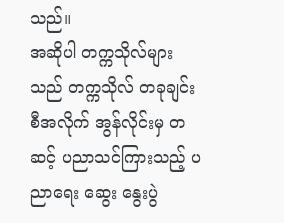သည်။
အဆိုပါ တက္ကသိုလ်များသည် တက္ကသိုလ် တခုချင်းစီအလိုက် အွန်လိုင်းမှ တဆင့် ပညာသင်ကြားသည့် ပညာရေး ဆွေး နွေးပွဲ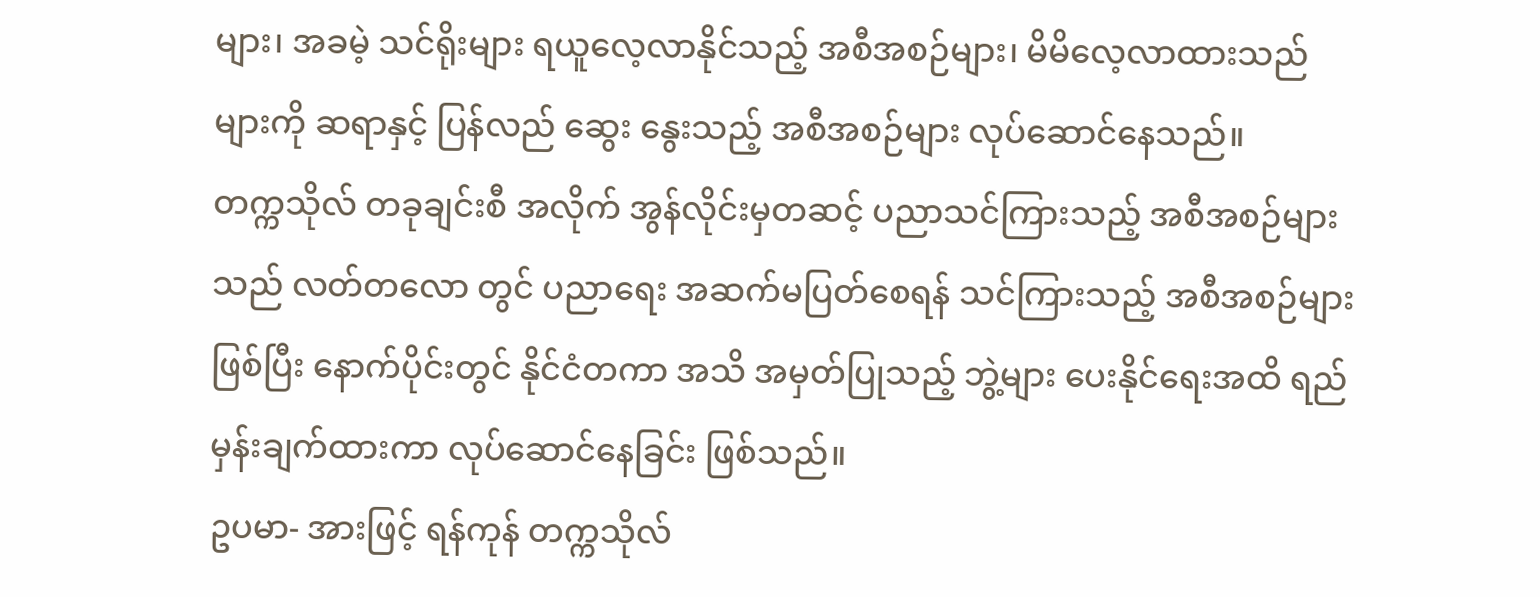များ၊ အခမဲ့ သင်ရိုးများ ရယူလေ့လာနိုင်သည့် အစီအစဉ်များ၊ မိမိလေ့လာထားသည် များကို ဆရာနှင့် ပြန်လည် ဆွေး နွေးသည့် အစီအစဉ်များ လုပ်ဆောင်နေသည်။
တက္ကသိုလ် တခုချင်းစီ အလိုက် အွန်လိုင်းမှတဆင့် ပညာသင်ကြားသည့် အစီအစဉ်များသည် လတ်တလော တွင် ပညာရေး အဆက်မပြတ်စေရန် သင်ကြားသည့် အစီအစဉ်များဖြစ်ပြီး နောက်ပိုင်းတွင် နိုင်ငံတကာ အသိ အမှတ်ပြုသည့် ဘွဲ့များ ပေးနိုင်ရေးအထိ ရည်မှန်းချက်ထားကာ လုပ်ဆောင်နေခြင်း ဖြစ်သည်။
ဥပမာ- အားဖြင့် ရန်ကုန် တက္ကသိုလ်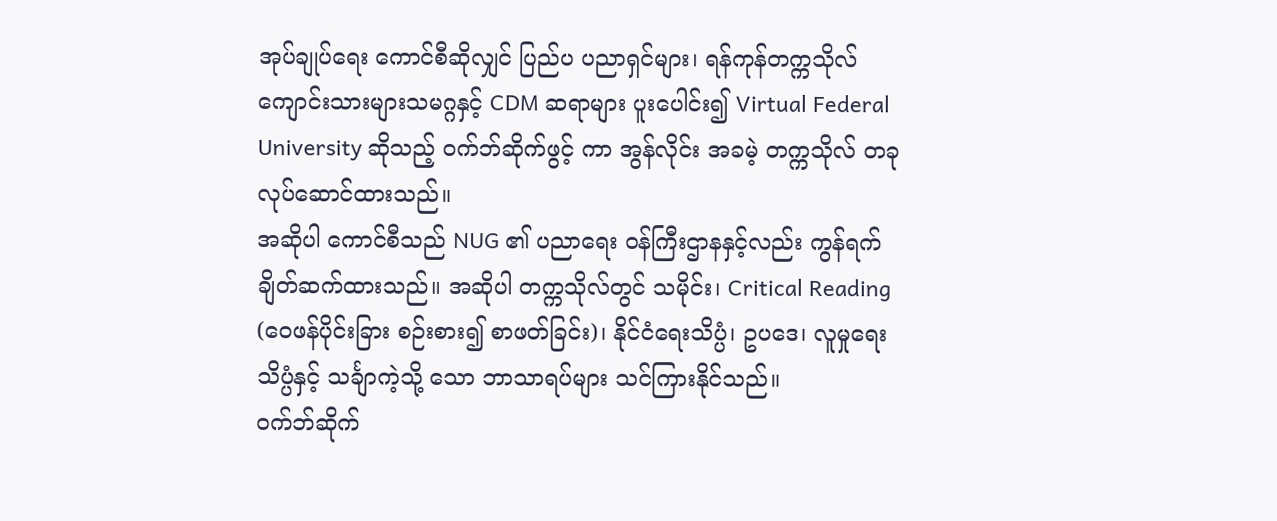အုပ်ချုပ်ရေး ကောင်စီဆိုလျှင် ပြည်ပ ပညာရှင်များ၊ ရန်ကုန်တက္ကသိုလ် ကျောင်းသားများသမဂ္ဂနှင့် CDM ဆရာများ ပူးပေါင်း၍ Virtual Federal University ဆိုသည့် ဝက်ဘ်ဆိုက်ဖွင့် ကာ အွန်လိုင်း အခမဲ့ တက္ကသိုလ် တခု လုပ်ဆောင်ထားသည်။
အဆိုပါ ကောင်စီသည် NUG ၏ ပညာရေး ဝန်ကြီးဌာနနှင့်လည်း ကွန်ရက်ချိတ်ဆက်ထားသည်။ အဆိုပါ တက္ကသိုလ်တွင် သမိုင်း၊ Critical Reading (ဝေဖန်ပိုင်းခြား စဉ်းစား၍ စာဖတ်ခြင်း)၊ နိုင်ငံရေးသိပ္ပံ၊ ဥပဒေ၊ လူမှုရေး သိပ္ပံနှင့် သင်္ချာကဲ့သို့ သော ဘာသာရပ်များ သင်ကြားနိုင်သည်။
ဝက်ဘ်ဆိုက်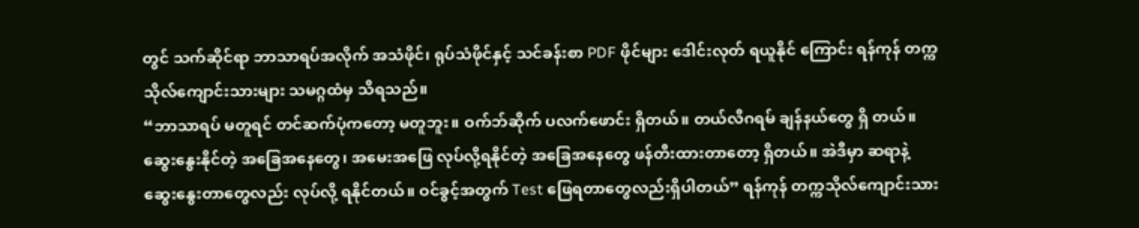တွင် သက်ဆိုင်ရာ ဘာသာရပ်အလိုက် အသံဖိုင်၊ ရုပ်သံဖိုင်နှင့် သင်ခန်းစာ PDF ဖိုင်များ ဒေါင်းလုတ် ရယူနိုင် ကြောင်း ရန်ကုန် တက္ကသိုလ်ကျောင်းသားများ သမဂ္ဂထံမှ သိရသည်။
“ဘာသာရပ် မတူရင် တင်ဆက်ပုံကတော့ မတူဘူး။ ဝက်ဘ်ဆိုက် ပလက်ဖောင်း ရှိတယ်။ တယ်လီဂရမ် ချန်နယ်တွေ ရှိ တယ်။ ဆွေးနွေးနိုင်တဲ့ အခြေအနေတွေ၊ အမေးအဖြေ လုပ်လို့ရနိုင်တဲ့ အခြေအနေတွေ ဖန်တီးထားတာတော့ ရှိတယ်။ အဲဒီမှာ ဆရာနဲ့ ဆွေးနွေးတာတွေလည်း လုပ်လို့ ရနိုင်တယ်။ ဝင်ခွင့်အတွက် Test ဖြေရတာတွေလည်းရှိပါတယ်” ရန်ကုန် တက္ကသိုလ်ကျောင်းသား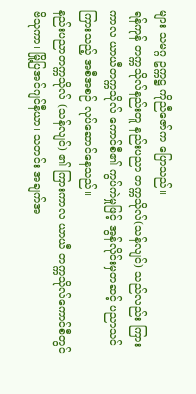များ သမဂ္ဂ ဥက္ကဋ္ဌ ကိုညီဇော်က ပြောသည်။
ရန်ကုန် တက္ကသိုလ်နည်းတူ နည်းပညာ တက္ကသိုလ်(သန်လျင်) သည်လည်း ကြားကာလ ယာယီတက္ကသိုလ် ကောင်စီ၏ ကွပ်ကဲမှုဖြင့် အွန်လိုင်းမှတဆင့် ပညာသင်ကြားသည့် အစီအစဉ် လုပ်ဆောင်နေသည်။
နည်းပညာတက္ကသိုလ် (သန်လျင်) ၏ ကြားကာလ ယာယီ တက္ကသိုလ်ကောင်စီတွင် ဗိသုကာ၊ မြို့ပြအင်ဂျင်နီယာ၊ သတင်း အချက်အ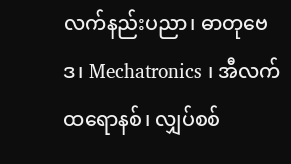လက်နည်းပညာ၊ ဓာတုဗေဒ၊ Mechatronics ၊ အီလက်ထရောနစ်၊ လျှပ်စစ်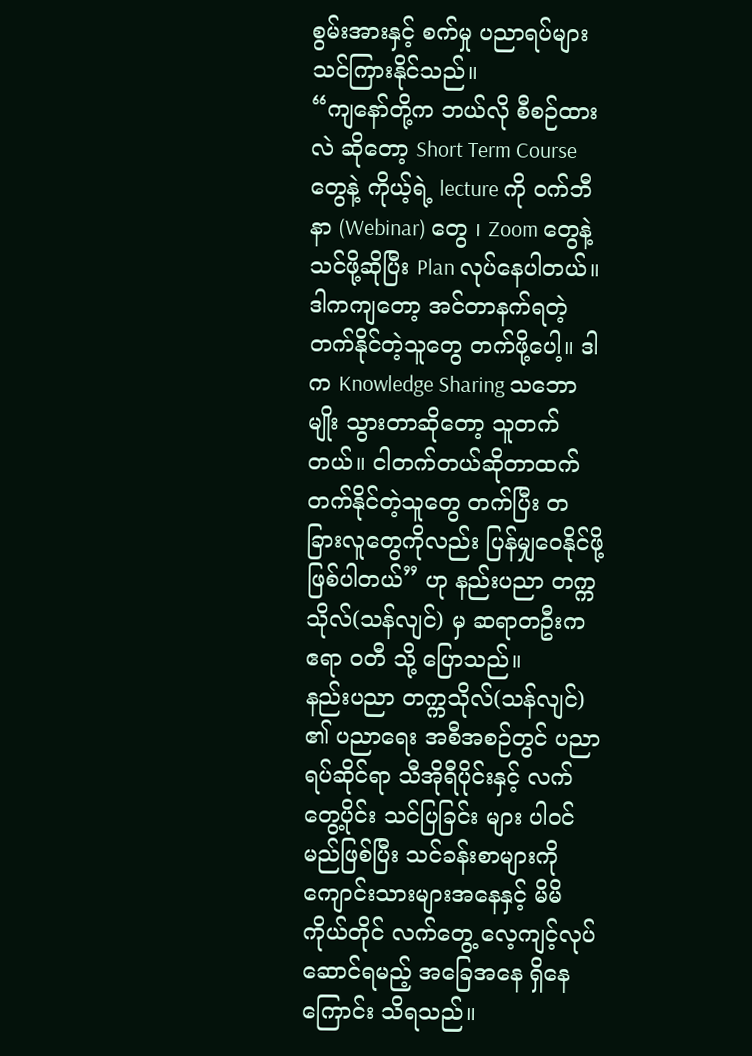စွမ်းအားနှင့် စက်မှု ပညာရပ်များ သင်ကြားနိုင်သည်။
“ကျနော်တို့က ဘယ်လို စီစဉ်ထားလဲ ဆိုတော့ Short Term Course တွေနဲ့ ကိုယ့်ရဲ့ lecture ကို ဝက်ဘီနာ (Webinar) တွေ ၊ Zoom တွေနဲ့ သင်ဖို့ဆိုပြီး Plan လုပ်နေပါတယ်။ ဒါကကျတော့ အင်တာနက်ရတဲ့ တက်နိုင်တဲ့သူတွေ တက်ဖို့ပေါ့။ ဒါက Knowledge Sharing သဘောမျိုး သွားတာဆိုတော့ သူတက်တယ်။ ငါတက်တယ်ဆိုတာထက် တက်နိုင်တဲ့သူတွေ တက်ပြီး တခြားလူတွေကိုလည်း ပြန်မျှဝေနိုင်ဖို့ ဖြစ်ပါတယ်” ဟု နည်းပညာ တက္ကသိုလ်(သန်လျင်) မှ ဆရာတဦးက ဧရာ ဝတီ သို့ ပြောသည်။
နည်းပညာ တက္ကသိုလ်(သန်လျင်) ၏ ပညာရေး အစီအစဉ်တွင် ပညာရပ်ဆိုင်ရာ သီအိုရီပိုင်းနှင့် လက်တွေ့ပိုင်း သင်ပြခြင်း များ ပါဝင်မည်ဖြစ်ပြီး သင်ခန်းစာများကို ကျောင်းသားများအနေနှင့် မိမိကိုယ်တိုင် လက်တွေ့ လေ့ကျင့်လုပ်ဆောင်ရမည့် အခြေအနေ ရှိနေကြောင်း သိရသည်။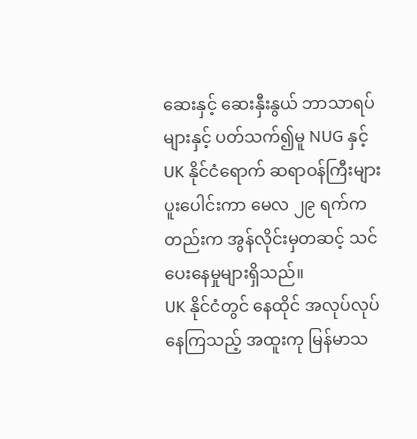ဆေးနှင့် ဆေးနှီးနွယ် ဘာသာရပ်များနှင့် ပတ်သက်၍မူ NUG နှင့် UK နိုင်ငံရောက် ဆရာဝန်ကြီးများ ပူးပေါင်းကာ မေလ ၂၉ ရက်ကတည်းက အွန်လိုင်းမှတဆင့် သင်ပေးနေမှုများရှိသည်။
UK နိုင်ငံတွင် နေထိုင် အလုပ်လုပ်နေကြသည့် အထူးကု မြန်မာသ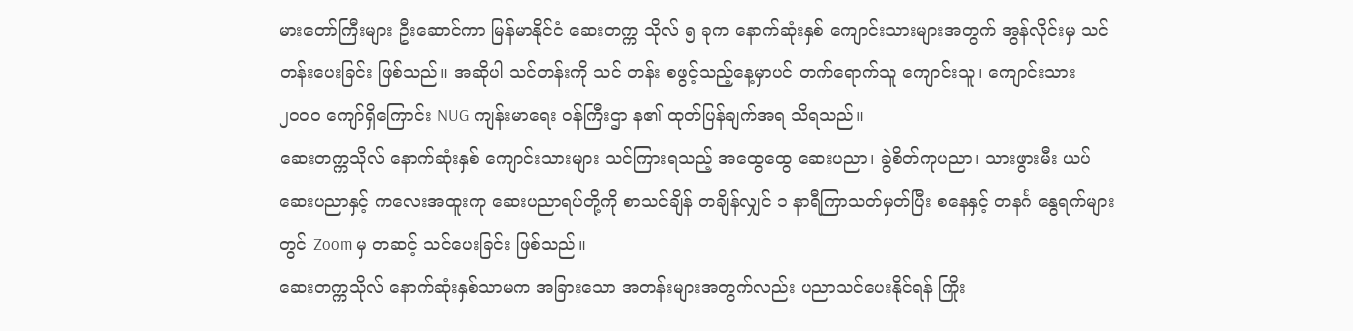မားတော်ကြီးများ ဦးဆောင်ကာ မြန်မာနိုင်ငံ ဆေးတက္က သိုလ် ၅ ခုက နောက်ဆုံးနှစ် ကျောင်းသားများအတွက် အွန်လိုင်းမှ သင်တန်းပေးခြင်း ဖြစ်သည်။ အဆိုပါ သင်တန်းကို သင် တန်း စဖွင့်သည့်နေ့မှာပင် တက်ရောက်သူ ကျောင်းသူ၊ ကျောင်းသား ၂၀၀၀ ကျော်ရှိကြောင်း NUG ကျန်းမာရေး ဝန်ကြီးဌာ န၏ ထုတ်ပြန်ချက်အရ သိရသည်။
ဆေးတက္ကသိုလ် နောက်ဆုံးနှစ် ကျောင်းသားများ သင်ကြားရသည့် အထွေထွေ ဆေးပညာ၊ ခွဲစိတ်ကုပညာ၊ သားဖွားမီး ယပ် ဆေးပညာနှင့် ကလေးအထူးကု ဆေးပညာရပ်တို့ကို စာသင်ချိန် တချိန်လျှင် ၁ နာရီကြာသတ်မှတ်ပြီး စနေနှင့် တနင်္ဂ နွေရက်များတွင် Zoom မှ တဆင့် သင်ပေးခြင်း ဖြစ်သည်။
ဆေးတက္ကသိုလ် နောက်ဆုံးနှစ်သာမက အခြားသော အတန်းများအတွက်လည်း ပညာသင်ပေးနိုင်ရန် ကြိုး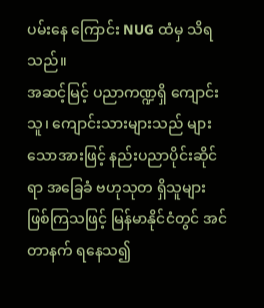ပမ်းနေ ကြောင်း NUG ထံမှ သိရသည်။
အဆင့်မြင့် ပညာကဏ္ဍရှိ ကျောင်းသူ၊ ကျောင်းသားများသည် များသောအားဖြင့် နည်းပညာပိုင်းဆိုင်ရာ အခြေခံ ဗဟုသုတ ရှိသူများ ဖြစ်ကြသဖြင့် မြန်မာနိုင်ငံတွင် အင်တာနက် ရနေသ၍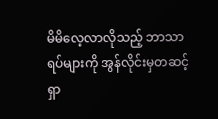မိမိလေ့လာလိုသည့် ဘာသာရပ်များကို အွန်လိုင်းမှတဆင့် ရှာ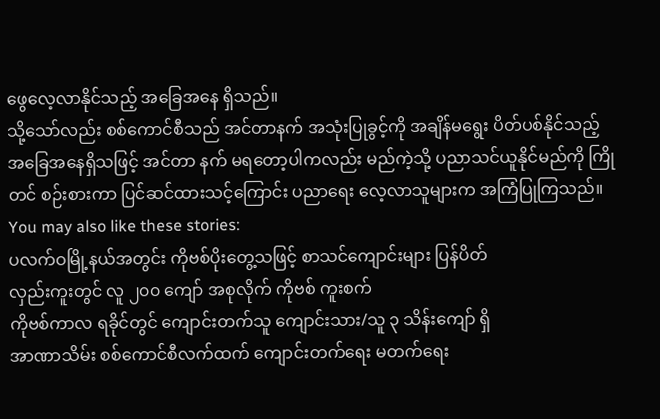ဖွေလေ့လာနိုင်သည့် အခြေအနေ ရှိသည်။
သို့သော်လည်း စစ်ကောင်စီသည် အင်တာနက် အသုံးပြုခွင့်ကို အချိန်မရွေး ပိတ်ပစ်နိုင်သည့် အခြေအနေရှိသဖြင့် အင်တာ နက် မရတော့ပါကလည်း မည်ကဲ့သို့ ပညာသင်ယူနိုင်မည်ကို ကြိုတင် စဉ်းစားကာ ပြင်ဆင်ထားသင့်ကြောင်း ပညာရေး လေ့လာသူများက အကြံပြုကြသည်။
You may also like these stories:
ပလက်ဝမြို့နယ်အတွင်း ကိုဗစ်ပိုးတွေ့သဖြင့် စာသင်ကျောင်းများ ပြန်ပိတ်
လှည်းကူးတွင် လူ ၂၀၀ ကျော် အစုလိုက် ကိုဗစ် ကူးစက်
ကိုဗစ်ကာလ ရခိုင်တွင် ကျောင်းတက်သူ ကျောင်းသား/သူ ၃ သိန်းကျော် ရှိ
အာဏာသိမ်း စစ်ကောင်စီလက်ထက် ကျောင်းတက်ရေး မတက်ရေး